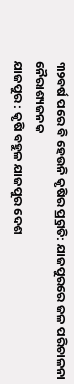୩୨ବର୍ଷ ପରେ ବି ହେଉନି କୃଷିର ପ୍ର୍ରଗତି: ଯାଜପୁରରେ ଜଳ ପରିଚାଳନା ନୈରାଶ୍ୟଜନକ
ଯାଜପୁର : କୃଷି ବହୁଳ ଯାଜପୁର ଦେଶ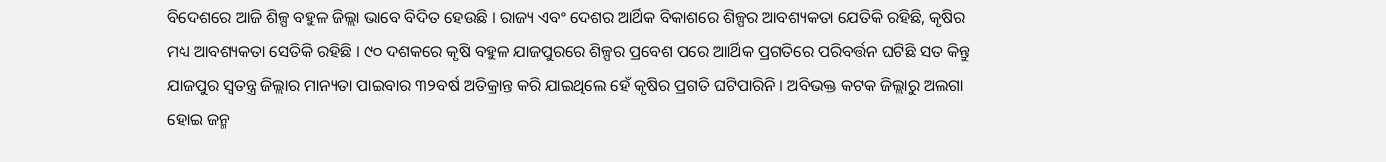ବିଦେଶରେ ଆଜି ଶିଳ୍ପ ବହୁଳ ଜିଲ୍ଲା ଭାବେ ବିଦିତ ହେଉଛି । ରାଜ୍ୟ ଏବଂ ଦେଶର ଆର୍ଥିକ ବିକାଶରେ ଶିଳ୍ପର ଆବଶ୍ୟକତା ଯେତିକି ରହିଛି, କୃଷିର ମଧ୍ୟ ଆବଶ୍ୟକତା ସେତିକି ରହିଛି । ୯୦ ଦଶକରେ କୃଷି ବହୁଳ ଯାଜପୁରରେ ଶିଳ୍ପର ପ୍ରବେଶ ପରେ ଆାର୍ଥିକ ପ୍ରଗତିରେ ପରିବର୍ତ୍ତନ ଘଟିଛି ସତ କିନ୍ତୁ ଯାଜପୁର ସ୍ୱତନ୍ତ୍ର ଜିଲ୍ଲାର ମାନ୍ୟତା ପାଇବାର ୩୨ବର୍ଷ ଅତିକ୍ରାନ୍ତ କରି ଯାଇଥିଲେ ହେଁ କୃଷିର ପ୍ରଗତି ଘଟିପାରିନି । ଅବିଭକ୍ତ କଟକ ଜିଲ୍ଲାରୁ ଅଲଗା ହୋଇ ଜନ୍ମ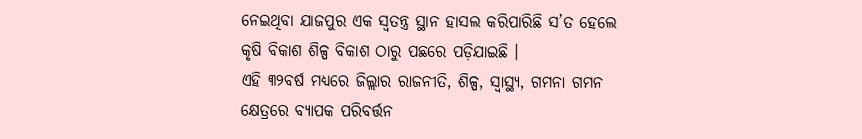ନେଇଥିବା ଯାଜପୁର ଏକ ସ୍ୱତନ୍ତ୍ର ସ୍ଥାନ ହାସଲ କରିପାରିଛି ସ’ତ ହେଲେ କୃଷି ବିକାଶ ଶିଳ୍ପ ବିକାଶ ଠାରୁ ପଛରେ ପଡ଼ିଯାଇଛି ।
ଏହି ୩୨ବର୍ଷ ମଧ୍ୟରେ ଜିଲ୍ଲାର ରାଜନୀତି, ଶିଳ୍ପ, ସ୍ୱାସ୍ଥ୍ୟ, ଗମନା ଗମନ କ୍ଷେତ୍ରରେ ବ୍ୟାପକ ପରିବର୍ତ୍ତନ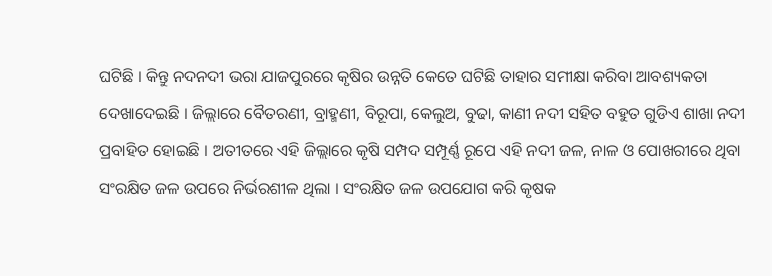ଘଟିଛି । କିନ୍ତୁ ନଦନଦୀ ଭରା ଯାଜପୁରରେ କୃଷିର ଉନ୍ନତି କେତେ ଘଟିଛି ତାହାର ସମୀକ୍ଷା କରିବା ଆବଶ୍ୟକତା ଦେଖାଦେଇଛି । ଜିଲ୍ଲାରେ ବୈତରଣୀ, ବ୍ରାହ୍ମଣୀ, ବିରୂପା, କେଲୁଅ, ବୁଢା, କାଣୀ ନଦୀ ସହିତ ବହୁତ ଗୁଡିଏ ଶାଖା ନଦୀ ପ୍ରବାହିତ ହୋଇଛି । ଅତୀତରେ ଏହି ଜିଲ୍ଲାରେ କୃଷି ସମ୍ପଦ ସମ୍ପୂର୍ଣ୍ଣ ରୂପେ ଏହି ନଦୀ ଜଳ, ନାଳ ଓ ପୋଖରୀରେ ଥିବା ସଂରକ୍ଷିତ ଜଳ ଉପରେ ନିର୍ଭରଶୀଳ ଥିଲା । ସଂରକ୍ଷିତ ଜଳ ଉପଯୋଗ କରି କୃଷକ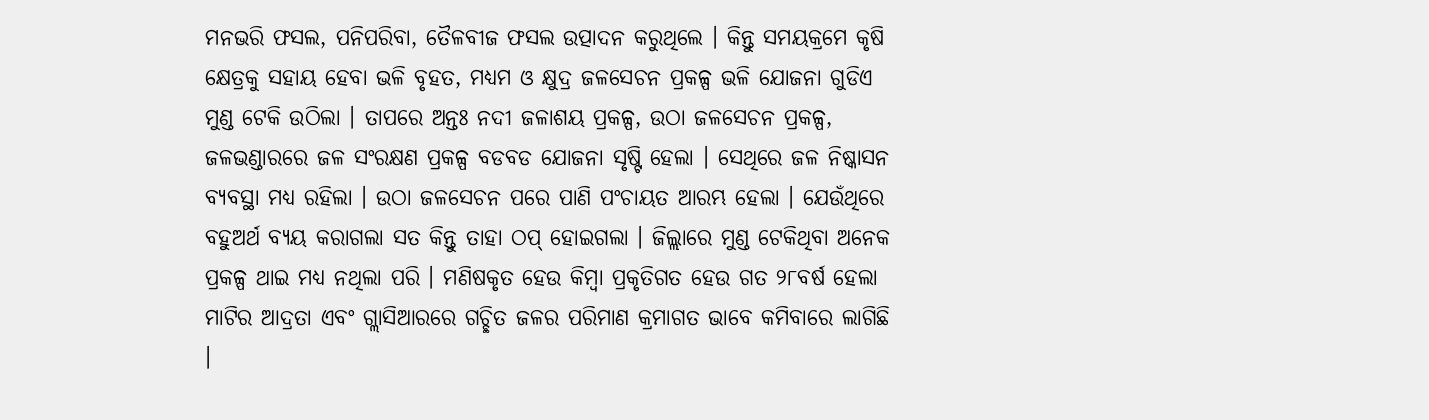ମନଭରି ଫସଲ, ପନିପରିବା, ତୈଳବୀଜ ଫସଲ ଉତ୍ପାଦନ କରୁଥିଲେ । କିନ୍ତୁ ସମୟକ୍ରମେ କୃଷି କ୍ଷେତ୍ରକୁ ସହାୟ ହେବା ଭଳି ବୃହତ, ମଧ୍ୟମ ଓ କ୍ଷୁଦ୍ର ଜଳସେଚନ ପ୍ରକଳ୍ପ ଭଳି ଯୋଜନା ଗୁଡିଏ ମୁଣ୍ଡ ଟେକି ଉଠିଲା । ତାପରେ ଅନ୍ତଃ ନଦୀ ଜଳାଶୟ ପ୍ରକଳ୍ପ, ଉଠା ଜଳସେଚନ ପ୍ରକଳ୍ପ, ଜଳଭଣ୍ଡାରରେ ଜଳ ସଂରକ୍ଷଣ ପ୍ରକଳ୍ପ ବଡବଡ ଯୋଜନା ସୃଷ୍ଟି ହେଲା । ସେଥିରେ ଜଳ ନିଷ୍କାସନ ବ୍ୟବସ୍ଥା ମଧ୍ୟ ରହିଲା । ଉଠା ଜଳସେଚନ ପରେ ପାଣି ପଂଚାୟତ ଆରମ୍ଭ ହେଲା । ଯେଉଁଥିରେ ବହୁଅର୍ଥ ବ୍ୟୟ କରାଗଲା ସତ କିନ୍ତୁ ତାହା ଠପ୍ ହୋଇଗଲା । ଜିଲ୍ଲାରେ ମୁଣ୍ଡ ଟେକିଥିବା ଅନେକ ପ୍ରକଳ୍ପ ଥାଇ ମଧ୍ୟ ନଥିଲା ପରି । ମଣିଷକୃତ ହେଉ କିମ୍ବା ପ୍ରକୃତିଗତ ହେଉ ଗତ ୨୮ବର୍ଷ ହେଲା ମାଟିର ଆଦ୍ରତା ଏବଂ ଗ୍ଲାସିଆରରେ ଗଚ୍ଛିତ ଜଳର ପରିମାଣ କ୍ରମାଗତ ଭାବେ କମିବାରେ ଲାଗିଛି ।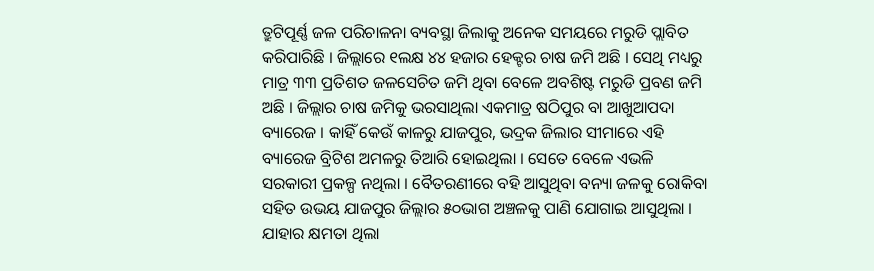ତ୍ରୁଟିପୂର୍ଣ୍ଣ ଜଳ ପରିଚାଳନା ବ୍ୟବସ୍ଥା ଜିଲାକୁ ଅନେକ ସମୟରେ ମରୁଡି ପ୍ଲାବିତ କରିପାରିଛି । ଜିଲ୍ଲାରେ ୧ଲକ୍ଷ ୪୪ ହଜାର ହେକ୍ଟର ଚାଷ ଜମି ଅଛି । ସେଥି ମଧ୍ୟରୁ ମାତ୍ର ୩୩ ପ୍ରତିଶତ ଜଳସେଚିତ ଜମି ଥିବା ବେଳେ ଅବଶିଷ୍ଟ ମରୁଡି ପ୍ରବଣ ଜମି ଅଛି । ଜିଲ୍ଲାର ଚାଷ ଜମିକୁ ଭରସାଥିଲା ଏକମାତ୍ର ଷଠିପୁର ବା ଆଖୁଆପଦା ବ୍ୟାରେଜ । କାହିଁ କେଉଁ କାଳରୁ ଯାଜପୁର, ଭଦ୍ରକ ଜିଲାର ସୀମାରେ ଏହି ବ୍ୟାରେଜ ବ୍ରିଟିଶ ଅମଳରୁ ତିଆରି ହୋଇଥିଲା । ସେତେ ବେଳେ ଏଭଳି ସରକାରୀ ପ୍ରକଳ୍ପ ନଥିଲା । ବୈତରଣୀରେ ବହି ଆସୁଥିବା ବନ୍ୟା ଜଳକୁ ରୋକିବା ସହିତ ଉଭୟ ଯାଜପୁର ଜିଲ୍ଲାର ୫୦ଭାଗ ଅଞ୍ଚଳକୁ ପାଣି ଯୋଗାଇ ଆସୁଥିଲା । ଯାହାର କ୍ଷମତା ଥିଲା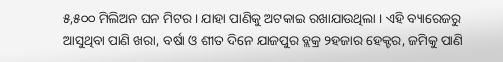୫,୫୦୦ ମିଲିଅନ ଘନ ମିଟର । ଯାହା ପାଣିକୁ ଅଟକାଇ ରଖାଯାଉଥିଲା । ଏହି ବ୍ୟାରେଜରୁ ଆସୁଥିବା ପାଣି ଖରା, ବର୍ଷା ଓ ଶୀତ ଦିନେ ଯାଜପୁର ବ୍ଲକ୍ର ୨ହଜାର ହେକ୍ଟର, ଜମିକୁ ପାଣି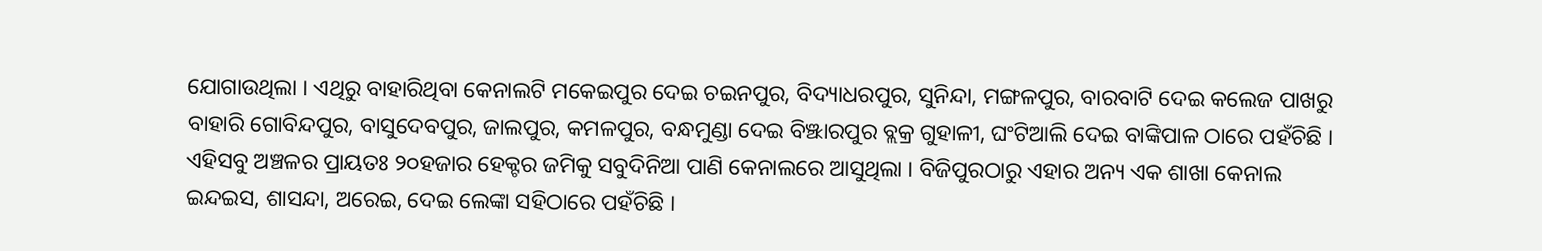ଯୋଗାଉଥିଲା । ଏଥିରୁ ବାହାରିଥିବା କେନାଲଟି ମକେଇପୁର ଦେଇ ଚଇନପୁର, ବିଦ୍ୟାଧରପୁର, ସୁନିନ୍ଦା, ମଙ୍ଗଳପୁର, ବାରବାଟି ଦେଇ କଲେଜ ପାଖରୁ ବାହାରି ଗୋବିନ୍ଦପୁର, ବାସୁଦେବପୁର, ଜାଲପୁର, କମଳପୁର, ବନ୍ଧମୁଣ୍ଡା ଦେଇ ବିଞ୍ଝାରପୁର ବ୍ଲକ୍ର ଗୁହାଳୀ, ଘଂଟିଆଲି ଦେଇ ବାଙ୍କିପାଳ ଠାରେ ପହଁଚିଛି । ଏହିସବୁ ଅଞ୍ଚଳର ପ୍ରାୟତଃ ୨୦ହଜାର ହେକ୍ଟର ଜମିକୁ ସବୁଦିନିଆ ପାଣି କେନାଲରେ ଆସୁଥିଲା । ବିଜିପୁରଠାରୁ ଏହାର ଅନ୍ୟ ଏକ ଶାଖା କେନାଲ ଇନ୍ଦଇସ, ଶାସନ୍ଦା, ଅରେଇ, ଦେଇ ଲେଙ୍କା ସହିଠାରେ ପହଁଚିଛି ।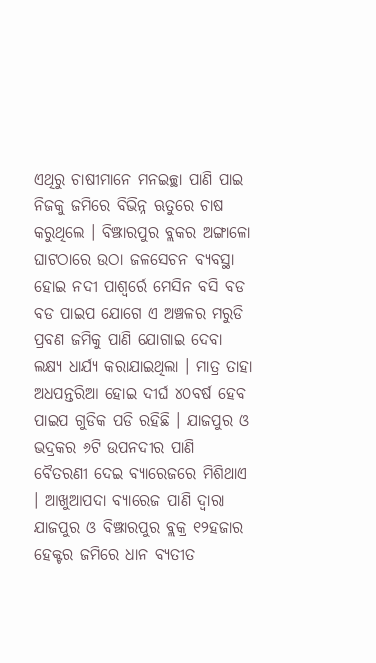ଏଥିରୁ ଚାଷୀମାନେ ମନଇଚ୍ଛା ପାଣି ପାଇ ନିଜକୁ ଜମିରେ ବିଭିନ୍ନ ଋତୁରେ ଚାଷ କରୁଥିଲେ । ବିଞ୍ଝାରପୁର ବ୍ଲକର ଅଙ୍ଗାଳୋ ଘାଟଠାରେ ଉଠା ଜଳସେଚନ ବ୍ୟବସ୍ଥା ହୋଇ ନଦୀ ପାଶ୍ୱର୍ରେ ମେସିନ ବସି ବଡ ବଡ ପାଇପ ଯୋଗେ ଏ ଅଞ୍ଚଳର ମରୁଡି ପ୍ରବଣ ଜମିକୁ ପାଣି ଯୋଗାଇ ଦେବା ଲକ୍ଷ୍ୟ ଧାର୍ଯ୍ୟ କରାଯାଇଥିଲା । ମାତ୍ର ତାହା ଅଧପନ୍ତରିଆ ହୋଇ ଦୀର୍ଘ ୪୦ବର୍ଷ ହେବ ପାଇପ ଗୁଡିକ ପଡି ରହିଛି । ଯାଜପୁର ଓ ଭଦ୍ରକର ୬ଟି ଉପନଦୀର ପାଣି ବୈତରଣୀ ଦେଇ ବ୍ୟାରେଜରେ ମିଶିଥାଏ । ଆଖୁଆପଦା ବ୍ୟାରେଜ ପାଣି ଦ୍ୱାରା ଯାଜପୁର ଓ ବିଞ୍ଝାରପୁର ବ୍ଲକ୍ର ୧୨ହଜାର ହେକ୍ଟର ଜମିରେ ଧାନ ବ୍ୟତୀତ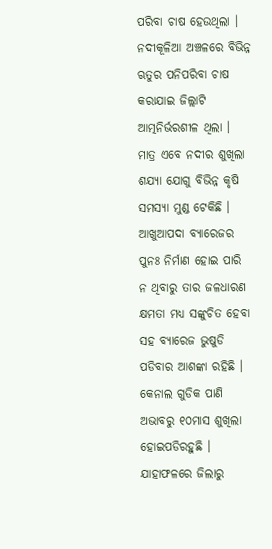ପରିବା ଚାଷ ହେଉଥିଲା । ନଦୀକୂଳିଆ ଅଞ୍ଚଳରେ ବିଭିନ୍ନ ଋତୁର ପନିପରିବା ଚାଷ କରାଯାଇ ଜିଲ୍ଲାଟି ଆତ୍ମନିର୍ଭରଶୀଳ ଥିଲା । ମାତ୍ର ଏବେ ନଦୀର ଶୁଖିଲା ଶଯ୍ୟା ଯୋଗୁ ବିଭିନ୍ନ କୃଷି ସମସ୍ୟା ମୁଣ୍ଡ ଟେକିଛି । ଆଖୁଆପଦା ବ୍ୟାରେଜର ପୁନଃ ନିର୍ମାଣ ହୋଇ ପାରି ନ ଥିବାରୁ ତାର ଜଳଧାରଣ କ୍ଷମତା ମଧ୍ୟ ସଙ୍କୁଚିତ ହେବା ସହ ବ୍ୟାରେଜ ଭୁଷୁଡି ପଡିବାର ଆଶଙ୍କା ରହିଛି । କେନାଲ ଗୁଡିକ ପାଣି ଅଭାବରୁ ୧୦ମାସ ଶୁଖିଲା ହୋଇପଡିରହୁଛି । ଯାହାଫଳରେ ଜିଲାରୁ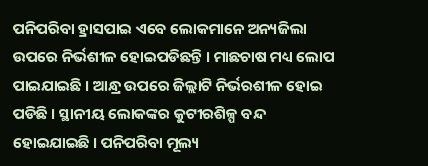ପନିପରିବା ହ୍ରାସପାଇ ଏବେ ଲୋକମାନେ ଅନ୍ୟଜିଲା ଉପରେ ନିର୍ଭଶୀଳ ହୋଇପଡିଛନ୍ତି । ମାଛଚାଷ ମଧ୍ୟ ଲୋପ ପାଇଯାଇଛି । ଆନ୍ଧ୍ର ଉପରେ ଜିଲ୍ଲାଟି ନିର୍ଭରଶୀଳ ହୋଇ ପଡିଛି । ସ୍ଥାନୀୟ ଲୋକଙ୍କର କୁଟୀରଶିଳ୍ପ ବନ୍ଦ ହୋଇଯାଇଛି । ପନିପରିବା ମୂଲ୍ୟ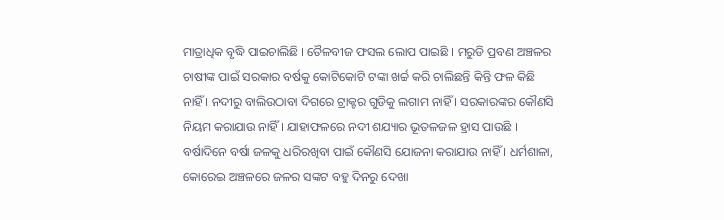ମାତ୍ରାଧିକ ବୃଦ୍ଧି ପାଇଚାଲିଛି । ତୈଳବୀଜ ଫସଲ ଲୋପ ପାଇଛି । ମରୁଡି ପ୍ରବଣ ଅଞ୍ଚଳର ଚାଷୀଙ୍କ ପାଇଁ ସରକାର ବର୍ଷକୁ କୋଟିକୋଟି ଟଙ୍କା ଖର୍ଚ୍ଚ କରି ଚାଲିଛନ୍ତି କିନ୍ତି ଫଳ କିଛି ନାହିଁ । ନଦୀରୁ ବାଲିଉଠାବା ଦିଗରେ ଟ୍ରାକ୍ଟର ଗୁଡିକୁ ଲଗାମ ନାହିଁ । ସରକାରଙ୍କର କୌଣସି ନିୟମ କରାଯାଉ ନାହିଁ । ଯାହାଫଳରେ ନଦୀ ଶଯ୍ୟାର ଭୂତଳଜଳ ହ୍ରାସ ପାଉଛି । ବର୍ଷାଦିନେ ବର୍ଷା ଜଳକୁ ଧରିରଖିବା ପାଇଁ କୌଣସି ଯୋଜନା କରାଯାଉ ନାହିଁ । ଧର୍ମଶାଳା, କୋରେଇ ଅଞ୍ଚଳରେ ଜଳର ସଙ୍କଟ ବହୁ ଦିନରୁ ଦେଖା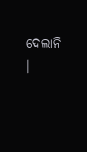ଦେଲାନି ।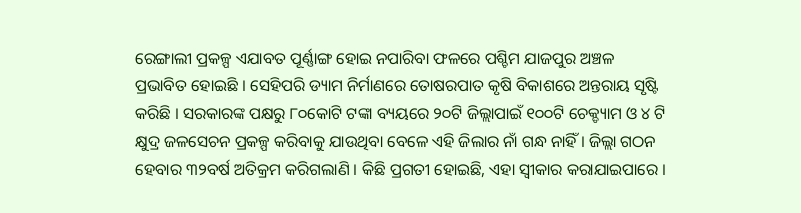ରେଙ୍ଗାଲୀ ପ୍ରକଳ୍ପ ଏଯାବତ ପୂର୍ଣ୍ଣାଙ୍ଗ ହୋଇ ନପାରିବା ଫଳରେ ପଶ୍ଚିମ ଯାଜପୁର ଅଞ୍ଚଳ ପ୍ରଭାବିତ ହୋଇଛି । ସେହିପରି ଡ୍ୟାମ ନିର୍ମାଣରେ ତୋଷରପାତ କୃଷି ବିକାଶରେ ଅନ୍ତରାୟ ସୃଷ୍ଟି କରିଛି । ସରକାରଙ୍କ ପକ୍ଷରୁ ୮୦କୋଟି ଟଙ୍କା ବ୍ୟୟରେ ୨୦ଟି ଜିଲ୍ଲାପାଇଁ ୧୦୦ଟି ଚେକ୍ଡ୍ୟାମ ଓ ୪ ଟି କ୍ଷୁଦ୍ର ଜଳସେଚନ ପ୍ରକଳ୍ପ କରିବାକୁ ଯାଉଥିବା ବେଳେ ଏହି ଜିଲାର ନାଁ ଗନ୍ଧ ନାହିଁ । ଜିଲ୍ଲା ଗଠନ ହେବାର ୩୨ବର୍ଷ ଅତିକ୍ରମ କରିଗଲାଣି । କିଛି ପ୍ରଗତୀ ହୋଇଛି, ଏହା ସ୍ୱୀକାର କରାଯାଇପାରେ ।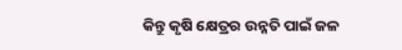କିନ୍ତୁ କୃଷି କ୍ଷେତ୍ରର ଉନ୍ନତି ପାଇଁ ଜଳ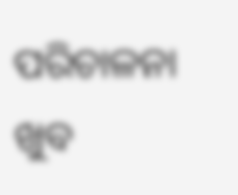ପରିଚାଳନା ଖୁବ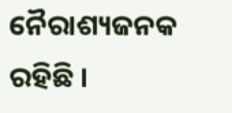ନୈରାଶ୍ୟଜନକ ରହିଛି ।